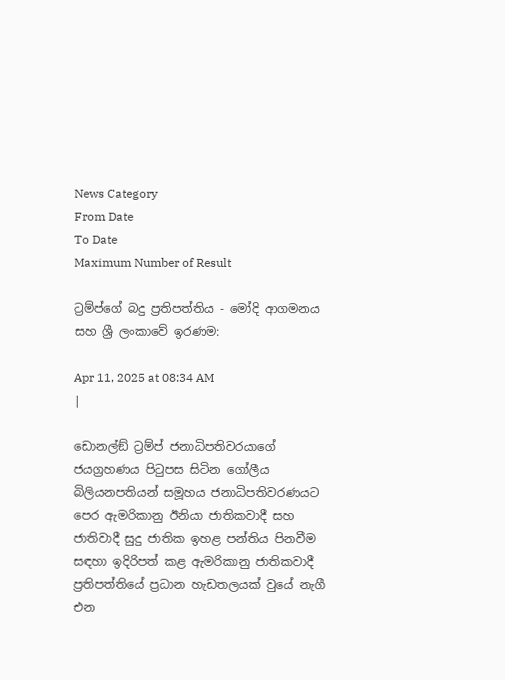News Category
From Date
To Date
Maximum Number of Result

ට්‍රම්ප්ගේ බදු ප්‍රතිපත්තිය - මෝදි ආගමනය සහ ශ්‍රී ලංකාවේ ඉරණම:

Apr 11, 2025 at 08:34 AM
|

ඩොනල්ඞ් ට්‍රම්ප් ජනාධිපතිවරයාගේ ජයග්‍රහණය පිටුපස සිටින ගෝලීය බිලියනපතියන් සමූහය ජනාධිපතිවරණයට පෙර ඇමරිකානු ඊනියා ජාතිකවාදී සහ ජාතිවාදී සුදු ජාතික ඉහළ පන්තිය පිනවීම සඳහා ඉදිරිපත් කළ ඇමරිකානු ජාතිකවාදී ප්‍රතිපත්තියේ ප්‍රධාන හැඩතලයක් වුයේ නැගී එන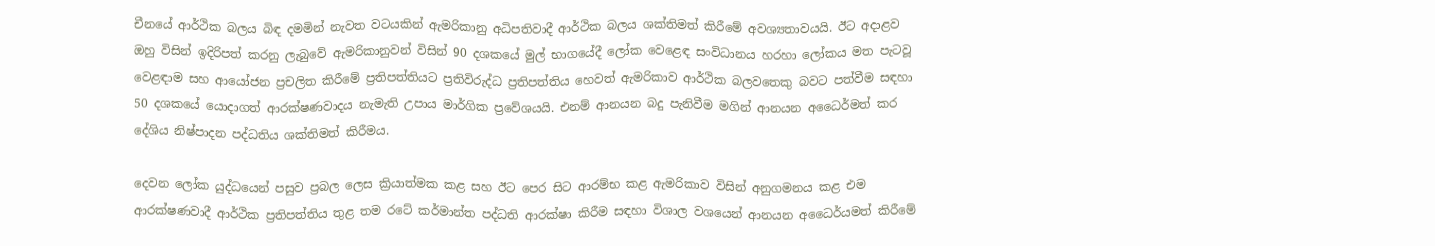චීනයේ ආර්ථික බලය බිඳ දමමින් නැවත වටයකින් ඇමරිකානු අධිපතිවාදී ආර්ථික බලය ශක්තිමත් කිරීමේ අවශ්‍යතාවයයි. ඊට අදාළව ඔහු විසින් ඉදිරිපත් කරනු ලැබුවේ ඇමරිකානුවන් විසින් 90 දශකයේ මුල් භාගයේදී ලෝක වෙළෙඳ සංවිධානය හරහා ලෝකය මත පැටවූ වෙළඳාම සහ ආයෝජන ප්‍රචලිත කිරීමේ ප්‍රතිපත්තියට ප්‍රතිවිරුද්ධ ප්‍රතිපත්තිය හෙවත් ඇමරිකාව ආර්ථික බලවතෙකු බවට පත්වීම සඳහා 50 දශකයේ යොදාගත් ආරක්ෂණවාදය නැමැති උපාය මාර්ගික ප්‍රවේශයයි. එනම් ආනයන බදු පැනිවීම මගින් ආනයන අධෛර්මත් කර දේශිය නිෂ්පාදන පද්ධතිය ශක්තිමත් කිරීමය.

දෙවන ලෝක යුද්ධයෙන් පසුව ප්‍රබල ලෙස ක්‍රියාත්මක කළ සහ ඊට පෙර සිට ආරම්භ කළ ඇමරිකාව විසින් අනුගමනය කළ එම ආරක්ෂණවාදී ආර්ථික ප්‍රතිපත්තිය තුළ තම රටේ කර්මාන්ත පද්ධති ආරක්ෂා කිරීම සඳහා විශාල වශයෙන් ආනයන අධෛර්යමත් කිරීමේ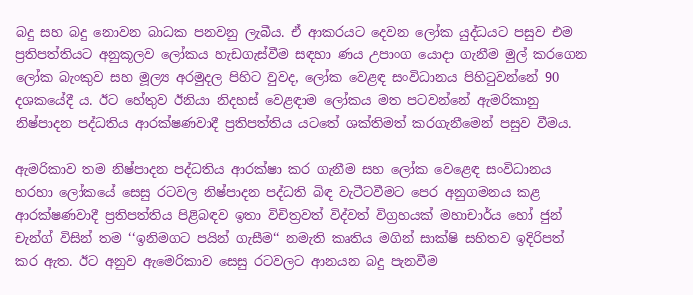බදු සහ බදු නොවන බාධක පනවනු ලැබීය. ඒ ආකරයට දෙවන ලෝක යුද්ධයට පසුව එම ප්‍රතිපත්තියට අනුකූලව ලෝකය හැඩගැස්වීම සඳහා ණය උපාංග යොදා ගැනීම මුල් කරගෙන ලෝක බැංකුව සහ මූල්‍ය අරමුදල පිහිට වුවද, ලෝක වෙළඳ සංවිධානය පිහිටුවන්නේ 90 දශකයේදී ය. ඊට හේතුව ඊනියා නිදහස් වෙළඳාම ලෝකය මත පටවන්නේ ඇමරිකානු නිෂ්පාදන පද්ධතිය ආරක්ෂණවාදී ප්‍රතිපත්තිය යටතේ ශක්තිමත් කරගැනීමෙන් පසුව වීමය.

ඇමරිකාව තම නිෂ්පාදන පද්ධතිය ආරක්ෂා කර ගැනීම සහ ලෝක වෙළෙඳ සංවිධානය හරහා ලෝකයේ සෙසු රටවල නිෂ්පාදන පද්ධති බිඳ වැටීටවීමට පෙර අනුගමනය කළ ආරක්ෂණවාදී ප්‍රතිපත්තිය පිළිබඳව ඉතා විචිත්‍රවත් විද්වත් විග්‍රහයක් මහාචාර්ය හෝ ජුන් චැන්ග් විසින් තම ‘‘ඉනිමගට පයින් ගැසීම‘‘ නමැති කෘතිය මගින් සාක්ෂි සහිතව ඉදිරිපත් කර ඇත. ඊට අනුව ඇමෙරිකාව සෙසු රටවලට ආනයන බදු පැනවීම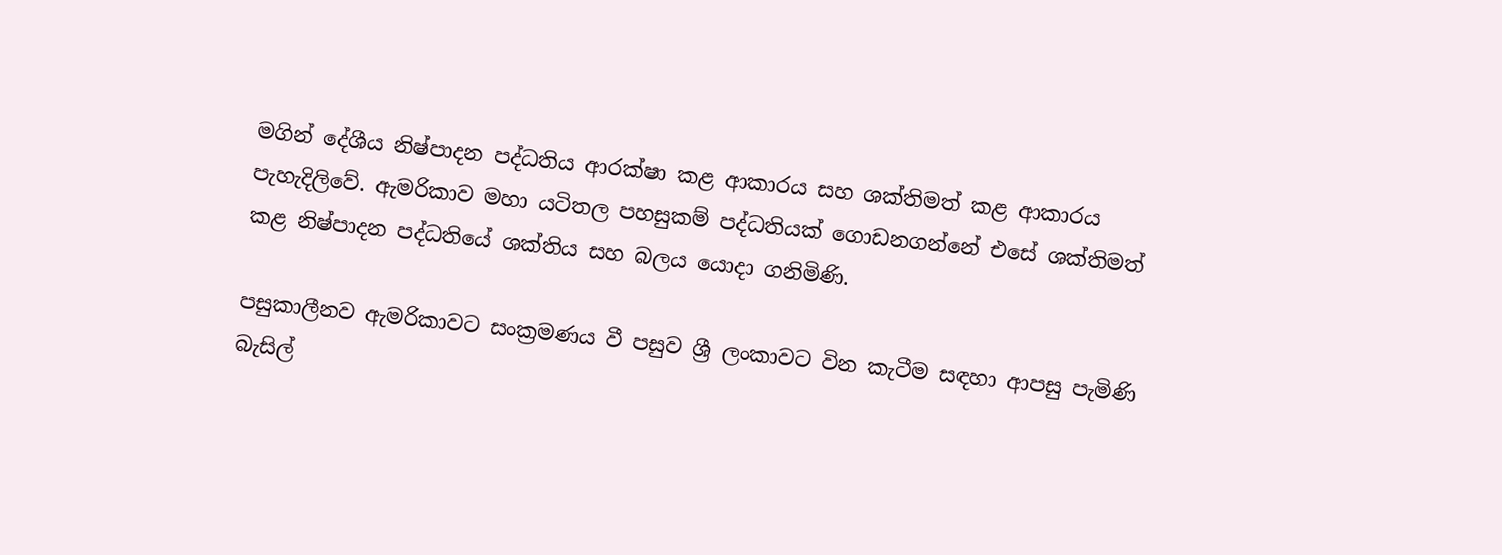මගින් දේශීය නිෂ්පාදන පද්ධතිය ආරක්ෂා කළ ආකාරය සහ ශක්තිමත් කළ ආකාරය පැහැදිලිවේ. ඇමරිකාව මහා යටිතල පහසුකම් පද්ධතියක් ගොඩනගන්නේ එසේ ශක්තිමත් කළ නිෂ්පාදන පද්ධතියේ ශක්තිය සහ බලය යොදා ගනිමිණි.

පසුකාලීනව ඇමරිකාවට සංක්‍රමණය වී පසුව ශ්‍රී ලංකාවට වින කැටීම සඳහා ආපසු පැමිණි බැසිල්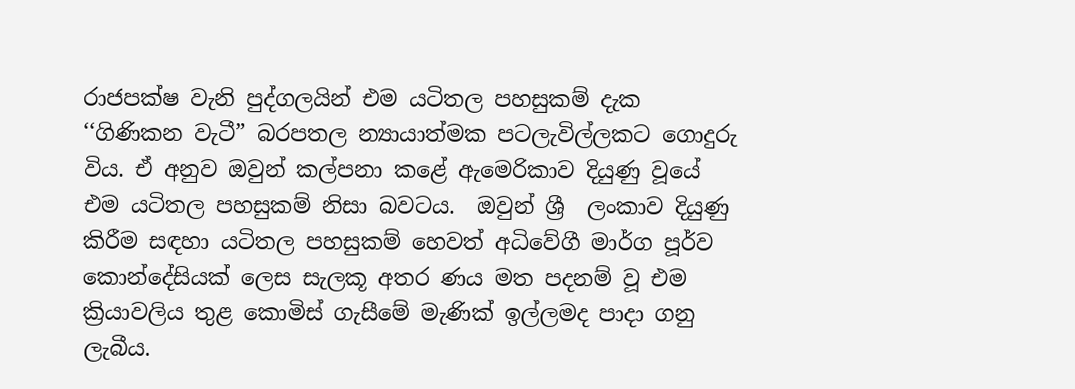රාජපක්ෂ වැනි පුද්ගලයින් එම යටිතල පහසුකම් දැක ‘‘ගිණිකන වැටී” බරපතල න්‍යායාත්මක පටලැවිල්ලකට ගොදුරු විය. ඒ අනුව ඔවුන් කල්පනා කළේ ඇමෙරිකාව දියුණු වූයේ එම යටිතල පහසුකම් නිසා බවටය.  ඔවුන් ශ්‍රී  ලංකාව දියුණු කිරීම සඳහා යටිතල පහසුකම් හෙවත් අධිවේගී මාර්ග පූර්ව කොන්දේසියක් ලෙස සැලකූ අතර ණය මත පදනම් වූ එම ක්‍රියාවලිය තුළ කොමිස් ගැසීමේ මැණික් ඉල්ලමද පාදා ගනු ලැබීය.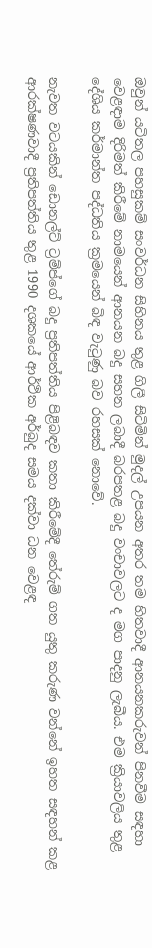ඔවුන් යටිතල පහසුකම් සංවර්ධන සිහිනය තුළ ගිලී සිටිමින් මුදල් උපයන අතර තම හිතවාදී ආනයනකරුවන් පිනවීම සඳහා වෙළඳාම දිරිමත් කිරීමේ නාමයෙන් ආනයන බදු සහන ලබාදී බරපතළ බදු වංචාවලට ද මග පාදනු ලැබීය. එම ක්‍රියාවලිය තුළ දේශිය කර්මාන්ත පද්ධතිය ක්‍රමයෙන් බිඳ වැටුණු බව රහසක් නොවේ.

නැවත වටයකින් ඩොනල්ට් ට්‍රම්ප්ගේ බදු ප්‍රතිපත්තිය පිළිබඳව කතා කිරීමේදී තේරුම් ගත යුතු කරුණ වන්නේ ඉහත සඳහන් කළ ආරක්ෂණවාදී ප්‍රතිපත්තිය තුළ 1990 දශකයේ ආර්ථික අර්බුද සමය දක්වා ධන වෙළඳ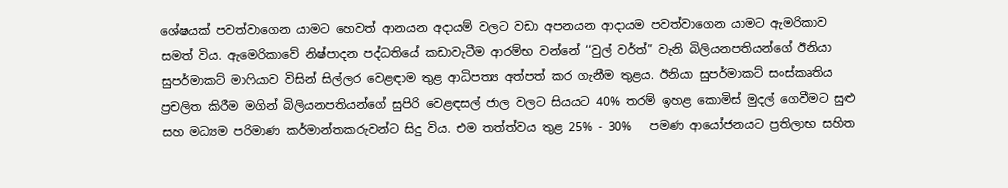ශේෂයක් පවත්වාගෙන යාමට හෙවත් ආනයන අදායම් වලට වඩා අපනයන ආදායම පවත්වාගෙන යාමට ඇමරිකාව සමත් විය. ඇමෙරිකාවේ නිෂ්පාදන පද්ධතියේ කඩාවැටීම ආරම්භ වන්නේ ‘‘වුල් වර්ත්” වැනි බිලියනපතියන්ගේ ඊනියා සුපර්මාකට් මාෆියාව විසින් සිල්ලර වෙළඳාම තුළ ආධිපත්‍ය අත්පත් කර ගැනීම තුළය. ඊනියා සුපර්මාකට් සංස්කෘතිය ප්‍රචලිත කිරීම මගින් බිලියනපතියන්ගේ සුපිරි වෙළඳසල් ජාල වලට සියයට 40% තරම් ඉහළ කොමිස් මුදල් ගෙවීමට සුළු සහ මධ්‍යම පරිමාණ කර්මාන්තකරුවන්ට සිදු විය. එම තත්ත්වය තුළ 25% - 30%   පමණ ආයෝජනයට ප්‍රතිලාභ සහිත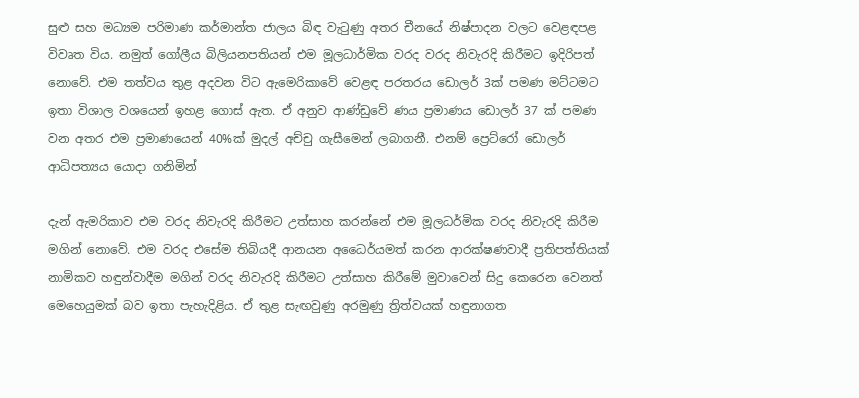සුළු සහ මධ්‍යම පරිමාණ කර්මාන්ත ජාලය බිඳ වැටුණු අතර චීනයේ නිෂ්පාදන වලට වෙළඳපළ විවෘත විය. නමුත් ගෝලීය බිලියනපතියන් එම මූලධාර්මික වරද වරද නිවැරදි කිරීමට ඉදිරිපත් නොවේ. එම තත්වය තුළ අදවන විට ඇමෙරිකාවේ වෙළඳ පරතරය ඩොලර් 3ක් පමණ මට්ටමට ඉතා විශාල වශයෙන් ඉහළ ගොස් ඇත. ඒ අනුව ආණ්ඩුවේ ණය ප්‍රමාණය ඩොලර් 37 ක් පමණ වන අතර එම ප්‍රමාණයෙන් 40%ක් මුදල් අච්චු ගැසීමෙන් ලබාගනී. එනම් ප්‍රෙට්රෝ ඩොලර් ආධිපත්‍යය යොදා ගනිමින්

දැන් ඇමරිකාව එම වරද නිවැරදි කිරීමට උත්සාහ කරන්නේ එම මූලධර්මික වරද නිවැරදි කිරීම මගින් නොවේ. එම වරද එසේම තිබියදී ආනයන අධෛර්යමත් කරන ආරක්ෂණවාදී ප්‍රතිපත්තියක් නාමිකව හඳුන්වාදීම මගින් වරද නිවැරදි කිරීමට උත්සාහ කිරීමේ මුවාවෙන් සිදු කෙරෙන වෙනත් මෙහෙයුමක් බව ඉතා පැහැදිළිය. ඒ තුළ සැඟවුණු අරමුණු ත්‍රිත්වයක් හඳුනාගත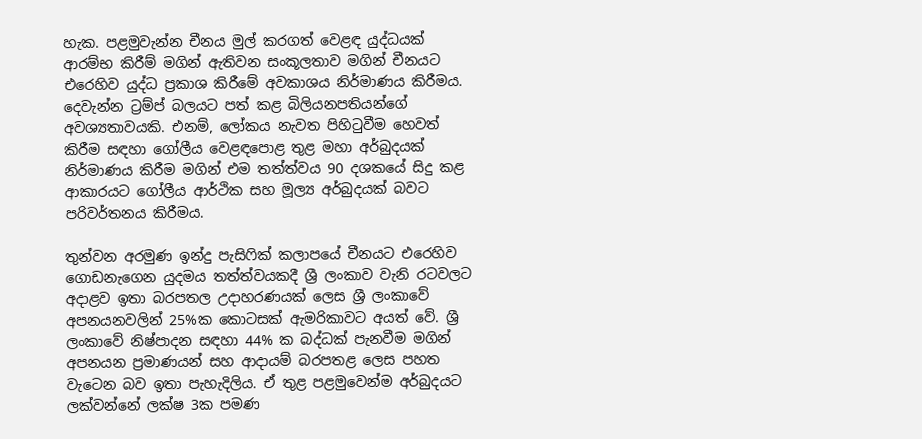හැක. පළමුවැන්න චීනය මුල් කරගත් වෙළඳ යුද්ධයක් ආරම්භ කිරීම් මගින් ඇතිවන සංකූලතාව මගින් චීනයට එරෙහිව යුද්ධ ප්‍රකාශ කිරීමේ අවකාශය නිර්මාණය කිරීමය. දෙවැන්න ට්‍රම්ප් බලයට පත් කළ බිලියනපතියන්ගේ අවශ්‍යතාවයකි. එනම්, ලෝකය නැවත පිහිටුවීම හෙවත් කිරීම සඳහා ගෝලීය වෙළඳපොළ තුළ මහා අර්බුදයක් නිර්මාණය කිරීම මගින් එම තත්ත්වය 90 දශකයේ සිදු කළ ආකාරයට ගෝලීය ආර්ථික සහ මූල්‍ය අර්බුදයක් බවට පරිවර්තනය කිරීමය.

තුන්වන අරමුණ ඉන්දු පැසිෆික් කලාපයේ චීනයට එරෙහිව ගොඩනැගෙන යුදමය තත්ත්වයකදී ශ්‍රී ලංකාව වැනි රටවලට අදාළව ඉතා බරපතල උදාහරණයක් ලෙස ශ්‍රී ලංකාවේ අපනයනවලින් 25%ක කොටසක් ඇමරිකාවට අයත් වේ. ශ්‍රී ලංකාවේ නිෂ්පාදන සඳහා 44% ක බද්ධක් පැනවීම මගින් අපනයන ප්‍රමාණයන් සහ ආදායම් බරපතළ ලෙස පහත වැටෙන බව ඉතා පැහැදිලිය. ඒ තුළ පළමුවෙන්ම අර්බුදයට ලක්වන්නේ ලක්ෂ 3ක පමණ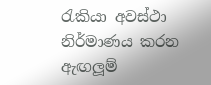රැකියා අවස්ථා නිර්මාණය කරන ඇඟලූම්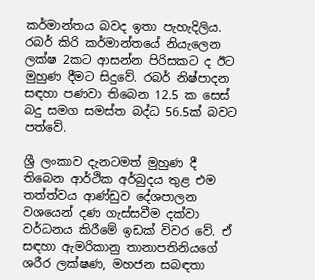කර්මාන්තය බවද ඉතා පැහැදිලිය. රබර් කිරි කර්මාන්තයේ නියැලෙන ලක්ෂ 2කට ආසන්න පිරිසකට ද ඊට මුහුණ දීමට සිදුවේ. රබර් නිෂ්පාදන සඳහා පණවා තිබෙන 12.5 ක සෙස් බදු සමග සමස්ත බද්ධ 56.5ක් බවට පත්වේ.

ශ්‍රී ලංකාව දැනටමත් මුහුණ දී තිබෙන ආර්ථික අර්බුදය තුළ එම තත්ත්වය ආණ්ඩුව දේශපාලන වශයෙන් දණ ගැස්සවීම දක්වා වර්ධනය කිරීමේ ඉඩක් විවර වේ. ඒ සඳහා ඇමරිකානු තානාපතිනියගේ ශරීර ලක්ෂණ, මහජන සබඳතා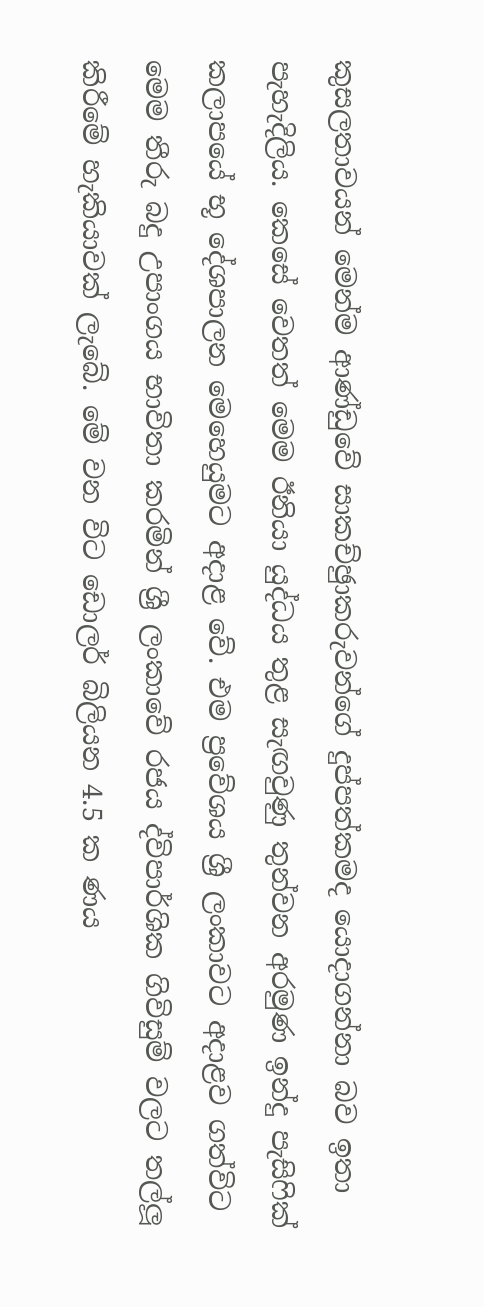කුසලතාවයන් මෙන්ම ආණ්ඩුවේ සාකච්ඡුාකරුවන්ගේ දුප්පත්කමද යොදාගන්නා බව ඉතා පැහැදිලිය. කෙසේ වෙතත් මෙම ඊනියා යුද්ධය තුළ සැඟවුණු තුන්වන අරමුණ ඉන්දු පැසිෆික් කලාපයේ භූ දේශපාලන මෙහෙයුමට අදාළ වේ. එම ප්‍රවේශය ශ්‍රී ලංකාවට අදාළව ගත්විට මෙම තීරු බදු උපාංගය භාවිතා කරමින් ශ්‍රී ලංකාවේ රජය ද්විපාර්ශික ගිවිසුම් වලට තල්ලූ කිරීමේ හැකියාවක් ලැබේ. මේ වන විට ඩොලර් බිලියන 4.5 ක ණය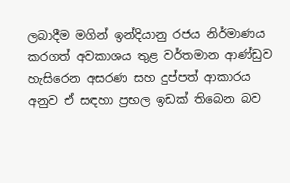ලබාදීම මගින් ඉන්දියානු රජය නිර්මාණය කරගත් අවකාශය තුළ වර්තමාන ආණ්ඩුව හැසිරෙන අසරණ සහ දුප්පත් ආකාරය අනුව ඒ සඳහා ප්‍රභල ඉඩක් තිබෙන බව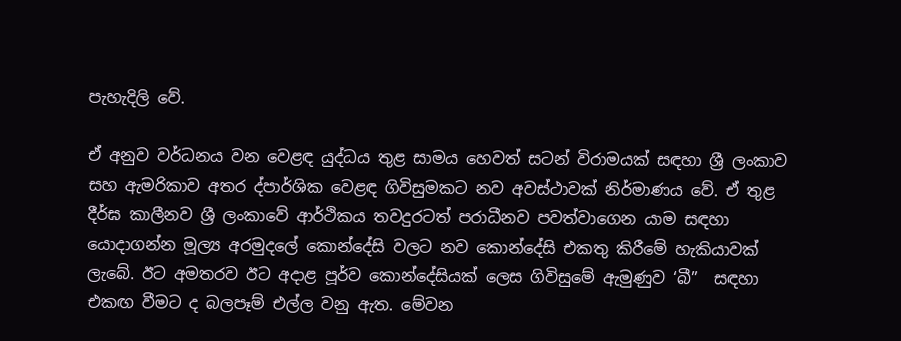පැහැදිලි වේ.

ඒ අනුව වර්ධනය වන වෙළඳ යුද්ධය තුළ සාමය හෙවත් සටන් විරාමයක් සඳහා ශ්‍රී ලංකාව සහ ඇමරිකාව අතර ද්පාර්ශික වෙළඳ ගිවිසුමකට නව අවස්ථාවක් නිර්මාණය වේ. ඒ තුළ දීර්ඝ කාලීනව ශ්‍රී ලංකාවේ ආර්ථිකය තවදුරටත් පරාධීනව පවත්වාගෙන යාම සඳහා යොදාගන්න මූල්‍ය අරමුදලේ කොන්දේසි වලට නව කොන්දේසි එකතු කිරීමේ හැකියාවක් ලැබේ. ඊට අමතරව ඊට අදාළ පූර්ව කොන්දේසියක් ලෙස ගිවිසුමේ ඇමුණුව ‘බී”  සඳහා එකඟ වීමට ද බලපෑම් එල්ල වනු ඇත. මේවන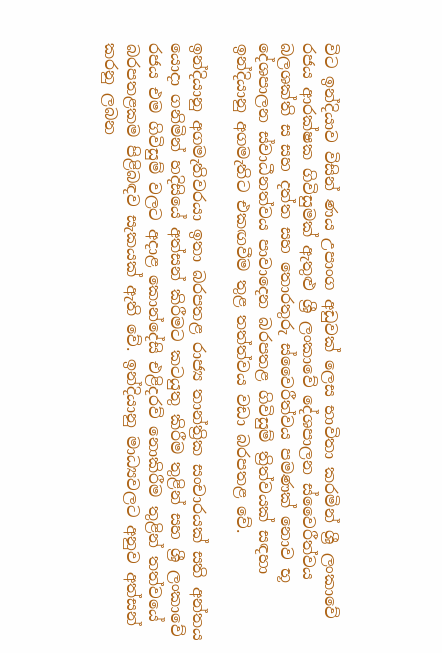විට ඉන්දියාව විසින් ණය උපාංග අඩුවක් ලෙස භාවිතා කරමින් ශ්‍රී ලංකාවේ රජය ආරක්ෂක ගිවිසුමක් ඇතුළු ශ්‍රී ලංකාවේ දේශපාලන ස්වෛරීත්වය බලශක්ති ස සහ දත්ත සහ තොරතුරු ස්වෛරීත්වය පමණක් නොව භූ දේශපාලන ස්වාධීනත්වය පාවාදෙන බරපතළ ගිවිසුම් ත්‍රිත්වයක් සඳහා ඉන්දියානු අගමැතිට එකඟවීම තුළ තත්ත්වය වඩා බරපතළ වේ.

ඉන්දියානු අගමැතිවරයා ඉතා බරපතළ රාජ්‍ය තාන්ත්‍රික සංචාරයක් සති අන්තය යොදා ගනිමින් හදිසියේ අත්සන් කිරීමට කටයුතු කිරීම තුළින් සහ ශ්‍රී ලංකාවේ රජය එම ගිවිසුම් වලට අදාළ කොන්දේසි එළිදරව් නොකිරීම තුළින් තත්වයේ බරපතළකම පිළිබඳව සැකයක් ඇති වේ. ඉන්දියානු මාධ්‍යවලට අනුව අත්සන් කරනු ලබන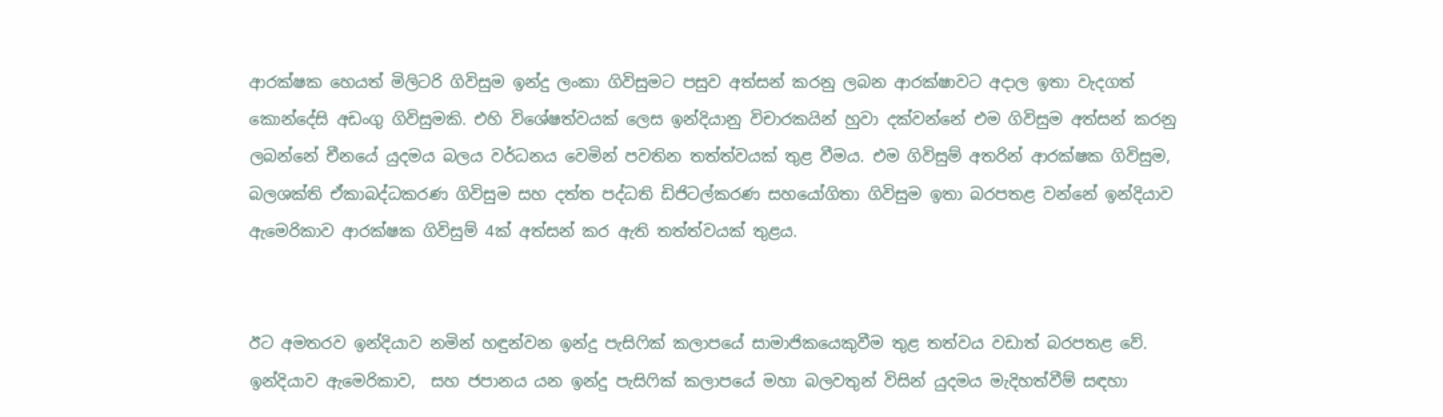ආරක්ෂක හෙයත් මිලිටරි ගිවිසුම ඉන්දු ලංකා ගිවිසුමට පසුව අත්සන් කරනු ලබන ආරක්ෂාවට අදාල ඉතා වැදගත් කොන්දේසි අඩංගු ගිවිසුමකි. එහි විශේෂත්වයක් ලෙස ඉන්දියානු විචාරකයින් හුවා දක්වන්නේ එම ගිවිසුම අත්සන් කරනු ලබන්නේ චීනයේ යුදමය බලය වර්ධනය වෙමින් පවතින තත්ත්වයක් තුළ වීමය. එම ගිවිසුම් අතරින් ආරක්ෂක ගිවිසුම, බලශක්ති ඒකාබද්ධකරණ ගිවිසුම සහ දත්ත පද්ධති ඩිජිටල්කරණ සහයෝගිතා ගිවිසුම ඉතා බරපතළ වන්නේ ඉන්දියාව ඇමෙරිකාව ආරක්ෂක ගිවිසුම් 4ක් අත්සන් කර ඇති තත්ත්වයක් තුළය.


ඊට අමතරව ඉන්දියාව නමින් හඳුන්වන ඉන්දු පැසිෆික් කලාපයේ සාමාජිකයෙකුවීම තුළ තත්වය වඩාත් බරපතළ වේ. ඉන්දියාව ඇමෙරිකාව,  සහ ජපානය යන ඉන්දු පැසිෆික් කලාපයේ මහා බලවතුන් විසින් යුදමය මැදිහත්වීම් සඳහා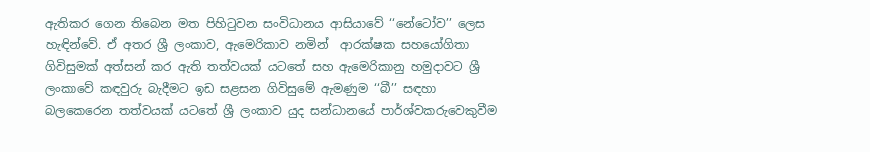ඇතිකර ගෙන තිබෙන මත පිහිටුවන සංවිධානය ආසියාවේ ‘‘නේටෝව’’ ලෙස හැඳින්වේ. ඒ අතර ශ්‍රී ලංකාව, ඇමෙරිකාව නමින්  ආරක්ෂක සහයෝගිතා ගිවිසුමක් අත්සන් කර ඇති තත්වයක් යටතේ සහ ඇමෙරිකානු හමුදාවට ශ්‍රී ලංකාවේ කඳවුරු බැදීමට ඉඩ සළසන ගිවිසුමේ ඇමණුම ‘‘බී’’ සඳහා බලකෙරෙන තත්වයක් යටතේ ශ්‍රී ලංකාව යුද සන්ධානයේ පාර්ශ්වකරුවෙකුවීම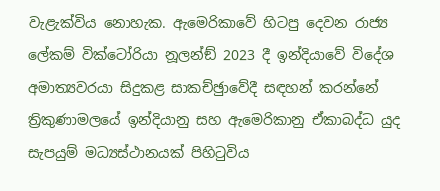වැළැක්විය නොහැක. ඇමෙරිකාවේ හිටපු දෙවන රාජ්‍ය ලේකම් වික්ටෝරියා නූලන්ඞ් 2023 දී ඉන්දියාවේ විදේශ අමාත්‍යවරයා සිදුකළ සාකච්ඡුාවේදී සඳහන් කරන්නේ ත්‍රිකුණාමලයේ ඉන්දියානු සහ ඇමෙරිකානු ඒකාබද්ධ යුද සැපයුම් මධ්‍යස්ථානයක් පිහිටුවිය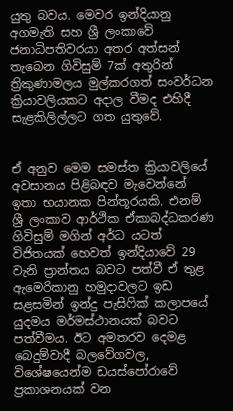යුතු බවය. මෙවර ඉන්දියානු අගමැති සහ ශ්‍රී ලංකාවේ ජනාධිපතිවරයා අතර අත්සන් තැබෙන ගිවිසුම් 7ක් අතුරින් ත්‍රිකුණාමලය මුල්කරගත් සංවර්ධන ක්‍රියාවලියකට අදාල වීමද එහිදී සැළකිලිල්ලට ගත යුතුවේ.


ඒ අනුව මෙම සමස්ත ක්‍රියාවලියේ අවසානය පිළිබඳව මැවෙන්නේ ඉතා භයානක පින්තූරයකි. එනම් ශ්‍රී ලංකාව ආර්ථික ඒකාබද්ධකරණ ගිවිසුම් මගින් අර්ධ යටත් විජිතයක් හෙවත් ඉන්දියාවේ 29 වැනි ප්‍රාන්තය බවට පත්වී ඒ තුළ ඇමෙරිකානු හමුදාවලට ඉඩ සළසමින් ඉන්දු පැසිෆික් කලාපයේ යුදමය මර්මස්ථානයක් බවට පත්වීමය. ඊට අමතරව දෙමළ බෙදුම්වාදී බලවේගවල, විශේෂයෙන්ම ඩයස්පෝරාවේ ප්‍රකාශනයක් වන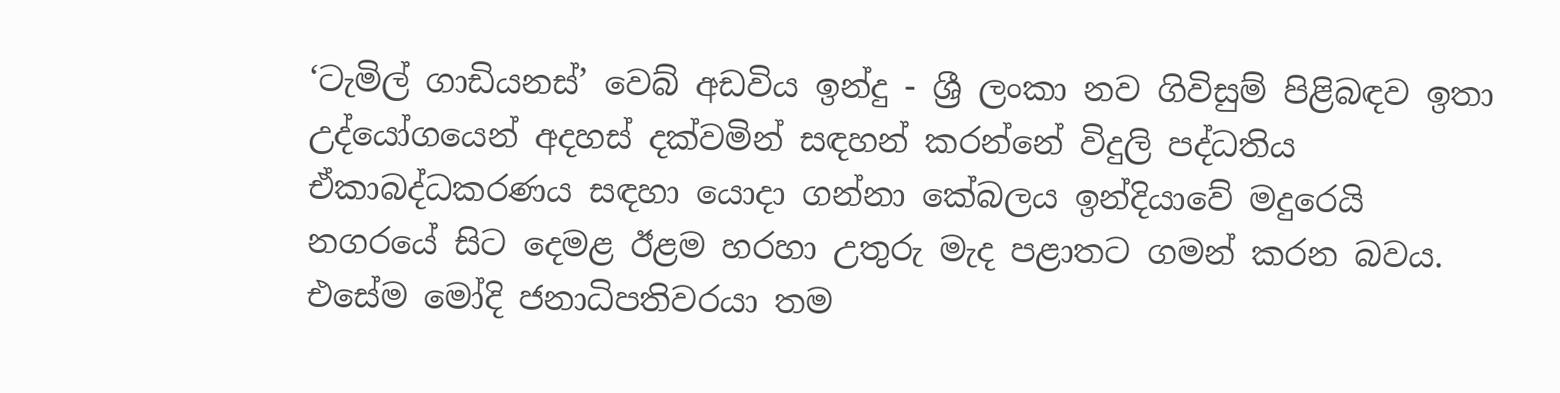‘ටැමිල් ගාඩියනස්’ වෙබ් අඩවිය ඉන්දු - ශ්‍රී ලංකා නව ගිවිසුම් පිළිබඳව ඉතා උද්යෝගයෙන් අදහස් දක්වමින් සඳහන් කරන්නේ විදුලි පද්ධතිය ඒකාබද්ධකරණය සඳහා යොදා ගන්නා කේබලය ඉන්දියාවේ මදුරෙයි නගරයේ සිට දෙමළ ඊළම හරහා උතුරු මැද පළාතට ගමන් කරන බවය. එසේම මෝදි ජනාධිපතිවරයා තම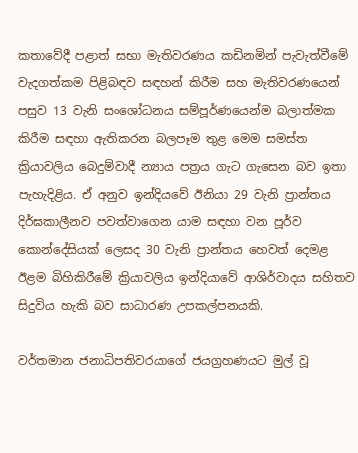කතාවේදී පළාත් සභා මැතිවරණය කඩිනමින් පැවැත්වීමේ වැදගත්කම පිළිබඳව සඳහන් කිරීම සහ මැතිවරණයෙන් පසුව 13 වැනි සංශෝධනය සම්පූර්ණයෙන්ම බලාත්මක කිරීම සඳහා ඇතිකරන බලපෑම තුළ මෙම සමස්ත ක්‍රියාවලිය බෙදුම්වාදී න්‍යාය පත්‍රය ගැට ගැසෙන බව ඉතා පැහැදිළිය. ඒ අනුව ඉන්දියවේ ඊනියා 29 වැනි ප්‍රාන්තය දිර්ඝකාලීනව පවත්වාගෙන යාම සඳහා වන පූර්ව කොන්දේසියක් ලෙසද 30 වැනි ප්‍රාන්තය හෙවත් දෙමළ ඊළම බිහිකිරීමේ ක්‍රියාවලිය ඉන්දියාවේ ආශිර්වාදය සහිතව සිදුවිය හැකි බව සාධාරණ උපකල්පනයකි.

වර්තමාන ජනාධිපතිවරයාගේ ජයග්‍රහණයට මුල් වූ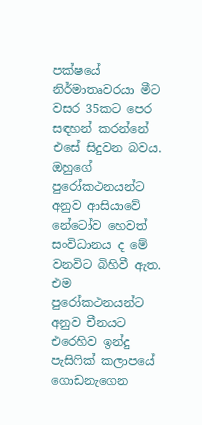පක්ෂයේ නිර්මාතෘවරයා මීට වසර 35කට පෙර සඳහන් කරන්නේ එසේ සිදුවන බවය. ඔහුගේ පුරෝකථනයන්ට අනුව ආසියාවේ නේටෝව හෙවත්  සංවිධානය ද මේ වනවිට බිහිවී ඇත. එම පුරෝකථනයන්ට අනුව චීනයට එරෙහිව ඉන්දු පැසිෆික් කලාපයේ ගොඩනැගෙන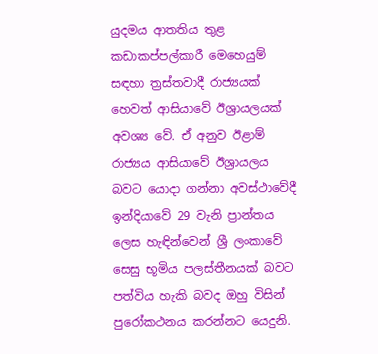යුදමය ආතතිය තුළ කඩාකප්පල්කාරී මෙහෙයුම් සඳහා ත්‍රස්තවාදී රාජ්‍යයක් හෙවත් ආසියාවේ ඊශ්‍රායලයක් අවශ්‍ය වේ. ඒ අනුව ඊළාම් රාජ්‍යය ආසියාවේ ඊශ්‍රායලය බවට යොදා ගන්නා අවස්ථාවේදී ඉන්දියාවේ 29 වැනි ප්‍රාන්තය ලෙස හැඳින්වෙන් ශ්‍රී ලංකාවේ සෙසු භූමිය පලස්තීනයක් බවට පත්විය හැකි බවද ඔහු විසින් පුරෝකථනය කරන්නට යෙදුනි.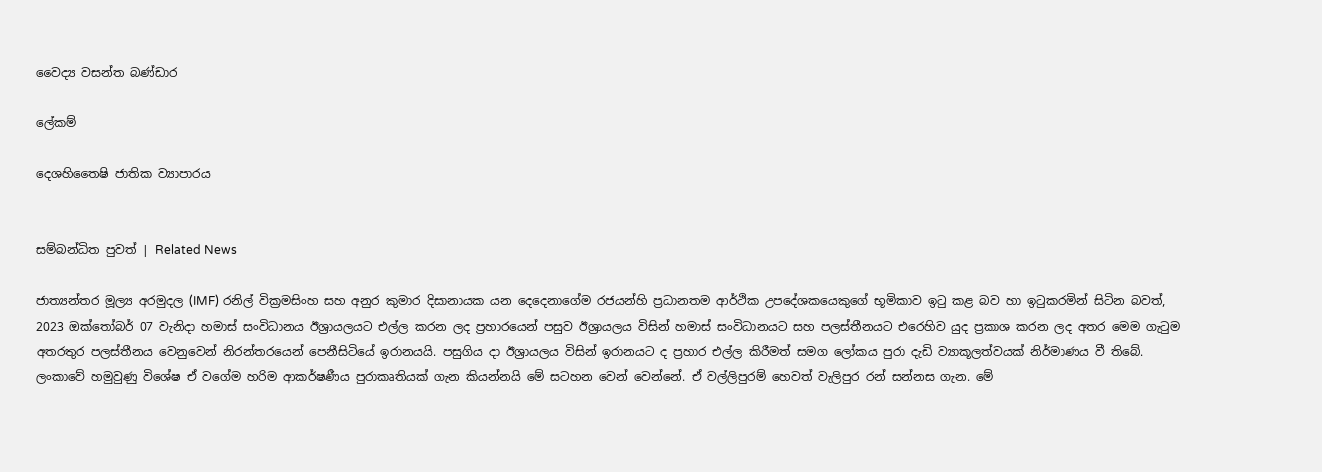වෛද්‍ය වසන්ත බණ්ඩාර

ලේකම්

දෙශහිතෛෂි ජාතික ව්‍යාපාරය


සම්බන්ධිත පුවත් | Related News

ජාත්‍යන්තර මූල්‍ය අරමුදල (IMF) රනිල් වික්‍රමසිංහ සහ අනුර කුමාර දිසානායක යන දෙදෙනාගේම රජයන්හි ප්‍රධානතම ආර්ථික උපදේශකයෙකුගේ භූමිකාව ඉටු කළ බව හා ඉටුකරමින් සිටින බවත්,
2023 ඔක්තෝබර් 07 වැනිදා හමාස් සංවිධානය ඊශ්‍රායලයට එල්ල කරන ලද ප්‍රහාරයෙන් පසුව ඊශ්‍රායලය විසින් හමාස් සංවිධානයට සහ පලස්තීනයට එරෙහිව යුද ප්‍රකාශ කරන ලද අතර මෙම ගැටුම අතරතුර පලස්තීනය වෙනුවෙන් නිරන්තරයෙන් පෙනීසිටියේ ඉරානයයි. පසුගිය දා ඊශ්‍රායලය විසින් ඉරානයට ද ප්‍රහාර එල්ල කිරීමත් සමග ලෝකය පුරා දැඩි ව්‍යාකූලත්වයක් නිර්මාණය වී තිබේ.
ලංකාවේ හමුවුණු විශේෂ ඒ වගේම හරිම ආකර්ෂණීය පුරාකෘතියක් ගැන කියන්නයි මේ සටහන වෙන් වෙන්නේ. ඒ වල්ලිපුරම් හෙවත් වැලිපුර රන් සන්නස ගැන. මේ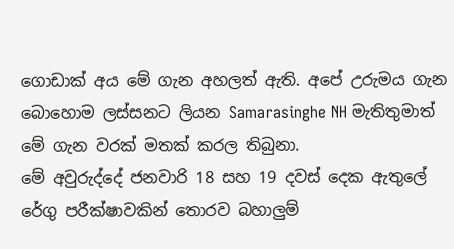ගොඩාක් අය මේ ගැන අහලත් ඇති. අපේ උරුමය ගැන බොහොම ලස්සනට ලියන Samarasinghe NH මැතිතුමාත් මේ ගැන වරක් මතක් කරල තිබුනා.
මේ අවුරුද්දේ ජනවාරි 18 සහ 19 දවස් දෙක ඇතුලේ රේගු පරීක්ෂාවකින් තොරව බහාලුම්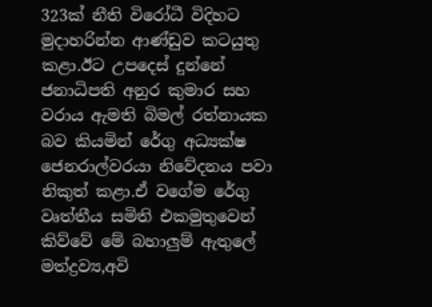323ක් නීති විරෝධී විදිහට මුදාහරින්න ආණ්ඩුව කටයුතු කළා.ඊට උපදෙස් දුන්නේ ජනාධිපති අනුර කුමාර සහ වරාය ඇමති බිමල් රත්නායක බව කියමින් රේගු අධ්‍යක්ෂ ජෙනරාල්වරයා නිවේදනය පවා නිකුත් කළා.ඒ වගේම රේගු වෘත්තීය සමිති එකමුතුවෙන් කිව්වේ මේ බහාලුම් ඇතුලේ මත්ද්‍රව්‍ය,අවි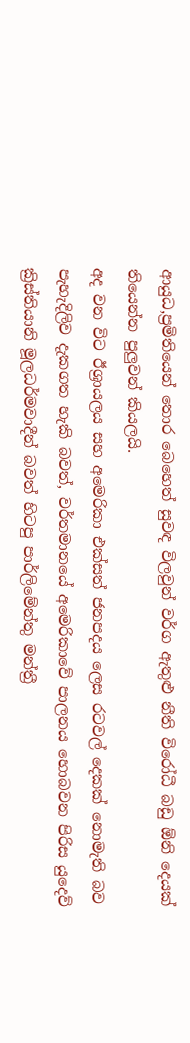ආයුධ,ප්‍රමිතියෙන් තොර බෙහෙත් සුවඳ විලවුන් වර්ග ඇතුළු නීති විරෝධී බඩු ඕනි දෙයක් තියෙන්න පුලුවන් කියලයි.
අද වන විට ඊශ්‍රායලය සහ අමෙරිකා එක්සත් ජනපදය ලෙස රටවල් දෙකක් නොමැති බව පැහැදිලිව දැකගත හැකි බවත්, වර්තමානයේ අමෙරිකාවේ පාලනය හොබවන පිරිස යුදෙව් ක්‍රිස්තියානි මූලධර්මවාදීන් බවත් හිටපු පාර්ලිමේන්තු මන්ත්‍රී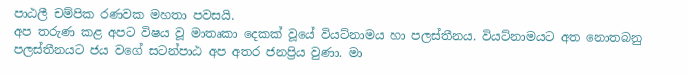පාඨලී චම්පික රණවක මහතා පවසයි.
අප තරුණ කළ අපට විෂය වූ මාතෘකා දෙකක් වූයේ වියට්නාමය හා පලස්තීනය. වියට්නාමයට අත නොතබනු පලස්තීනයට ජය වගේ සටන්පාඨ අප අතර ජනප්‍රිය වුණා. මා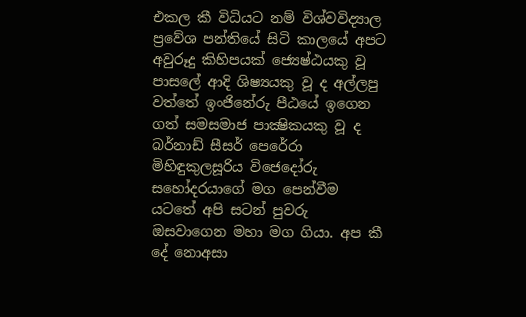එකල කී විධියට නම් විශ්වවිද්‍යාල ප්‍රවේශ පන්තියේ සිටි කාලයේ අපට අවුරූදු කිහිපයක් ජ්‍යෙෂ්ඨයකු වූ පාසලේ ආදි ශිෂ්‍යයකු වූ ද අල්ලපු වත්තේ ඉංජිනේරු පීඨයේ ඉගෙන ගත් සමසමාජ පාක්‍ෂිකයකු වූ ද බර්නාඩ් සීසර් පෙරේරා මිහිඳුකුලසූරිය විජෙදෝරු සහෝදරයාගේ මග පෙන්වීම යටතේ අපි සටන් පුවරු ඔසවාගෙන මහා මග ගියා. අප කී දේ නොඅසා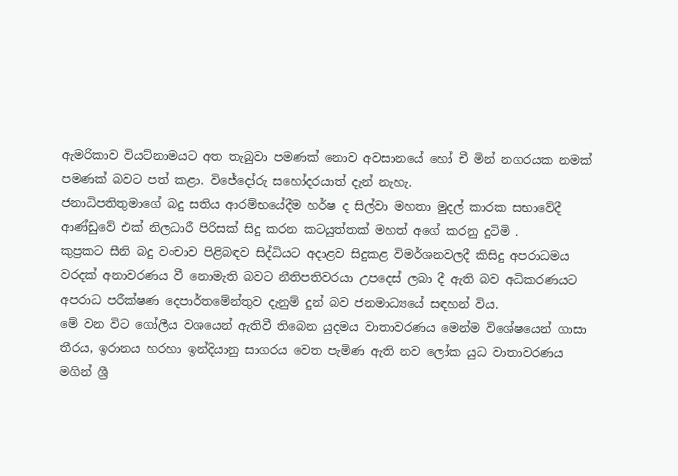ඇමරිකාව වියට්නාමයට අත තැබුවා පමණක් නොව අවසානයේ හෝ චී මින් නගරයක නමක් පමණක් බවට පත් කළා. විජේදෝරු සහෝදරයාත් දැන් නැහැ.
ජනාධිපතිතුමාගේ බදු සතිය ආරම්භයේදීම හර්ෂ ද සිල්වා මහතා මුදල් කාරක සභාවේදී ආණ්ඩුවේ එක් නිලධාරී පිරිසක් සිදු කරන කටයුත්තක් මහත් අගේ කරනු දුටිමි .
කුප්‍රකට සීනි බදු වංචාව පිළිබඳව සිද්ධියට අදාළව සිදුකළ විමර්ශනවලදී කිසිදු අපරාධමය වරදක් අනාවරණය වී නොමැති බවට නීතිපතිවරයා උපදෙස් ලබා දී ඇති බව අධිකරණයට අපරාධ පරීක්ෂණ දෙපාර්තමේන්තුව දැනුම් දුන් බව ජනමාධ්‍යයේ සඳහන් විය.
මේ වන විට ගෝලීය වශයෙන් ඇතිවී තිබෙන යුදමය වාතාවරණය මෙන්ම විශේෂයෙන් ගාසා තීරය, ඉරානය හරහා ඉන්දියානු සාගරය වෙත පැමිණ ඇති නව ලෝක යුධ වාතාවරණය මගින් ශ්‍රී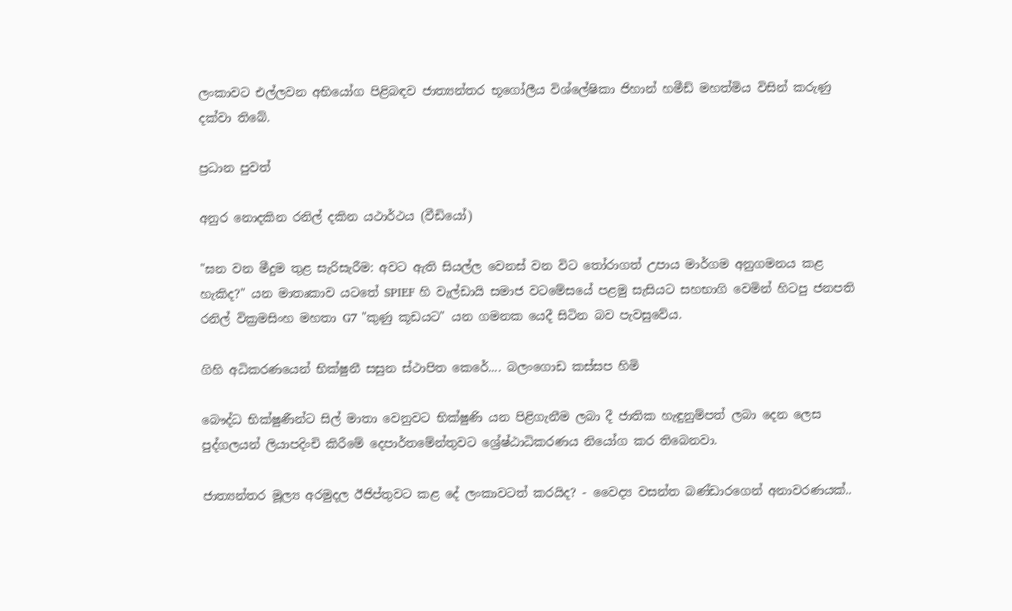ලංකාවට එල්ලවන අභියෝග පිළිබඳව ජාත්‍යන්තර භූගෝලීය විශ්ලේෂිකා ජිහාන් හමීඩ් මහත්මිය විසින් කරුණු දක්වා තිබේ.

ප්‍රධාන පුවත්

අනුර නොදකින රනිල් දකින යථාර්ථය (වීඩියෝ)

"ඝන වන මීදුම තුළ සැරිසැරීම: අවට ඇති සියල්ල වෙනස් වන විට තෝරාගත් උපාය මාර්ගම අනුගමනය කළ හැකිද?" යන මාතෘකාව යටතේ SPIEF හි වැල්ඩායි සමාජ වටමේසයේ පළමු සැසියට සහභාගි වෙමින් හිටපු ජනපති රනිල් වික්‍රමසිංහ මහතා G7 "කුණු කූඩයට" යන ගමනක යෙදී සිටින බව පැවසුවේය.

ගිහි අධිකරණයෙන් භික්ෂුනී සසුන ස්ථාපිත කෙරේ.... බලංගොඩ කස්සප හිමි

බෞද්ධ භික්ෂුණීන්ට සිල් මාතා වෙනුවට භික්ෂුණි යන පිළිගැනීම ලබා දී ජාතික හැඳුනුම්පත් ලබා දෙන ලෙස පුද්ගලයන් ලියාපදිංචි කිරීමේ දෙපාර්තමේන්තුවට ශ්‍රේෂ්ඨාධිකරණය නියෝග කර තිබෙනවා.

ජාත්‍යන්තර මූල්‍ය අරමුදල ඊජිප්තුවට කළ දේ ලංකාවටත් කරයිද? - වෛද්‍ය වසන්ත බණ්ඩාරගෙන් අනාවරණයක්..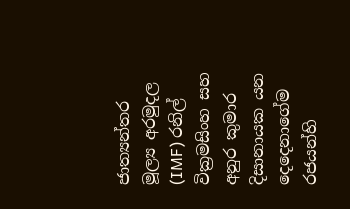ජාත්‍යන්තර මූල්‍ය අරමුදල (IMF) රනිල් වික්‍රමසිංහ සහ අනුර කුමාර දිසානායක යන දෙදෙනාගේම රජයන්හි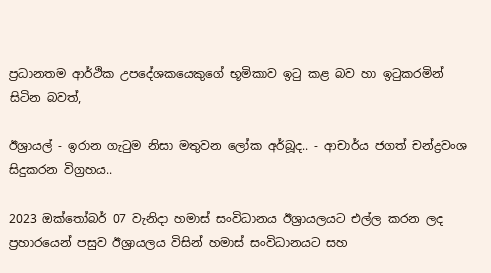ප්‍රධානතම ආර්ථික උපදේශකයෙකුගේ භූමිකාව ඉටු කළ බව හා ඉටුකරමින් සිටින බවත්,

ඊශ්‍රායල් - ඉරාන ගැටුම නිසා මතුවන ලෝක අර්බූද.. - ආචාර්ය ජගත් චන්ද්‍රවංශ සිදුකරන විග්‍රහය..

2023 ඔක්තෝබර් 07 වැනිදා හමාස් සංවිධානය ඊශ්‍රායලයට එල්ල කරන ලද ප්‍රහාරයෙන් පසුව ඊශ්‍රායලය විසින් හමාස් සංවිධානයට සහ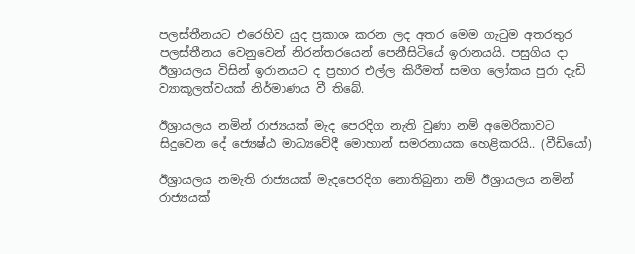පලස්තීනයට එරෙහිව යුද ප්‍රකාශ කරන ලද අතර මෙම ගැටුම අතරතුර පලස්තීනය වෙනුවෙන් නිරන්තරයෙන් පෙනීසිටියේ ඉරානයයි. පසුගිය දා ඊශ්‍රායලය විසින් ඉරානයට ද ප්‍රහාර එල්ල කිරීමත් සමග ලෝකය පුරා දැඩි ව්‍යාකූලත්වයක් නිර්මාණය වී තිබේ.

ඊශ්‍රායලය නමින් රාජ්‍යයක් මැද පෙරදිග නැති වුණා නම් අමෙරිකාවට සිදුවෙන දේ ජ්‍යෙෂ්ඨ මාධ්‍යවේදී මොහාන් සමරනායක හෙළිකරයි.. (වීඩියෝ)

ඊශ්‍රායලය නමැති රාජ්‍යයක් මැදපෙරදිග නොතිබුනා නම් ඊශ්‍රායලය නමින් රාජ්‍යයක්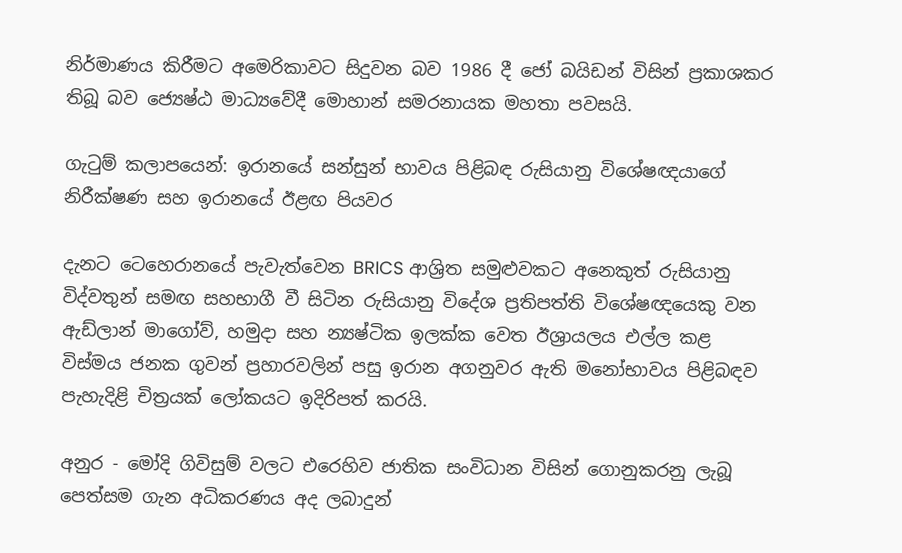නිර්මාණය කිරීමට අමෙරිකාවට සිදුවන බව 1986 දී ජෝ බයිඩන් විසින් ප්‍රකාශකර තිබූ බව ජ්‍යෙෂ්ඨ මාධ්‍යවේදී මොහාන් සමරනායක මහතා පවසයි.

ගැටුම් කලාපයෙන්: ඉරානයේ සන්සුන් භාවය පිළිබඳ රුසියානු විශේෂඥයාගේ නිරීක්ෂණ සහ ඉරානයේ ඊළඟ පියවර

දැනට ටෙහෙරානයේ පැවැත්වෙන BRICS ආශ්‍රිත සමුළුවකට අනෙකුත් රුසියානු විද්වතුන් සමඟ සහභාගී වී සිටින රුසියානු විදේශ ප්‍රතිපත්ති විශේෂඥයෙකු වන ඇඩ්ලාන් මාගෝව්, හමුදා සහ න්‍යෂ්ටික ඉලක්ක වෙත ඊශ්‍රායලය එල්ල කළ විස්මය ජනක ගුවන් ප්‍රහාරවලින් පසු ඉරාන අගනුවර ඇති මනෝභාවය පිළිබඳව පැහැදිළි චිත්‍රයක් ලෝකයට ඉදිරිපත් කරයි.

අනුර - මෝදි ගිවිසුම් වලට එරෙහිව ජාතික සංවිධාන විසින් ගොනුකරනු ලැබූ පෙත්සම ගැන අධිකරණය අද ලබාදුන්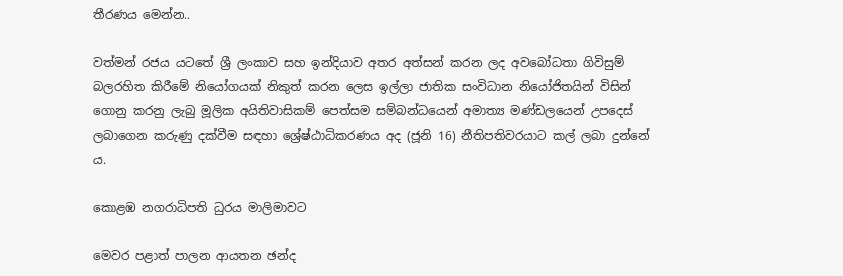තීරණය මෙන්න..

වත්මන් රජය යටතේ ශ්‍රී ලංකාව සහ ඉන්දියාව අතර අත්සන් කරන ලද අවබෝධතා ගිවිසුම් බලරහිත කිරීමේ නියෝගයක් නිකුත් කරන ලෙස ඉල්ලා ජාතික සංවිධාන නියෝජිතයින් විසින් ගොනු කරනු ලැබු මූලික අයිතිවාසිකම් පෙත්සම සම්බන්ධයෙන් අමාත්‍ය මණ්ඩලයෙන් උපදෙස් ලබාගෙන කරුණු දක්වීම සඳහා ශ්‍රේෂ්ඨාධිකරණය අද (ජූනි 16) නීතිපතිවරයාට කල් ලබා දුන්නේ ය.

කොළඹ නගරාධිපති ධුරය මාලිමාවට

මෙවර පළාත් පාලන ආයතන ඡන්ද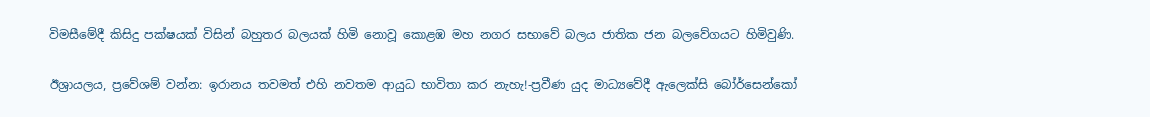විමසීමේදී කිසිදු පක්ෂයක් විසින් බහුතර බලයක් හිමි නොවූ කොළඹ මහ නගර සභාවේ බලය ජාතික ජන බලවේගයට හිමිවුණි.

ඊශ්‍රායලය, ප්‍රවේශම් වන්න: ඉරානය තවමත් එහි නවතම ආයුධ භාවිතා කර නැහැ!-ප්‍රවීණ යුද මාධ්‍යවේදී ඇලෙක්සි බෝර්සෙන්කෝ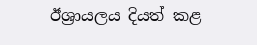ඊශ්‍රායලය දියත් කළ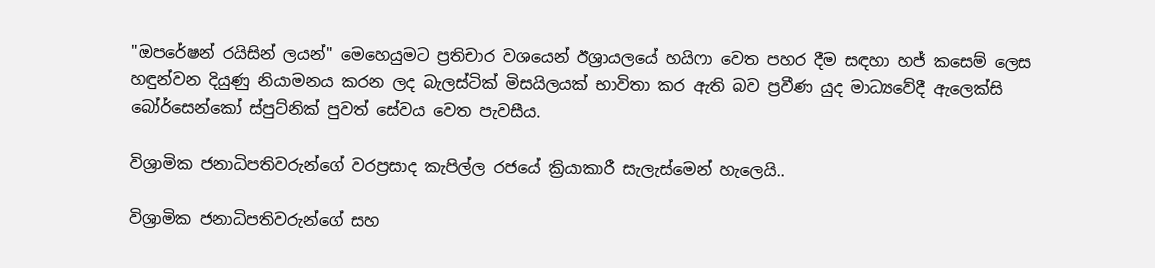"ඔපරේෂන් රයිසින් ලයන්" මෙහෙයුමට ප්‍රතිචාර වශයෙන් ඊශ්‍රායලයේ හයිෆා වෙත පහර දීම සඳහා හජ් කසෙම් ලෙස හඳුන්වන දියුණු නියාමනය කරන ලද බැලස්ටික් මිසයිලයක් භාවිතා කර ඇති බව ප්‍රවීණ යුද මාධ්‍යවේදී ඇලෙක්සි බෝර්සෙන්කෝ ස්පුට්නික් පුවත් සේවය වෙත පැවසීය.

විශ්‍රාමික ජනාධිපතිවරුන්ගේ වරප්‍රසාද කැපිල්ල රජයේ ක්‍රියාකාරී සැලැස්මෙන් හැලෙයි..

විශ්‍රාමික ජනාධිපතිවරුන්ගේ සහ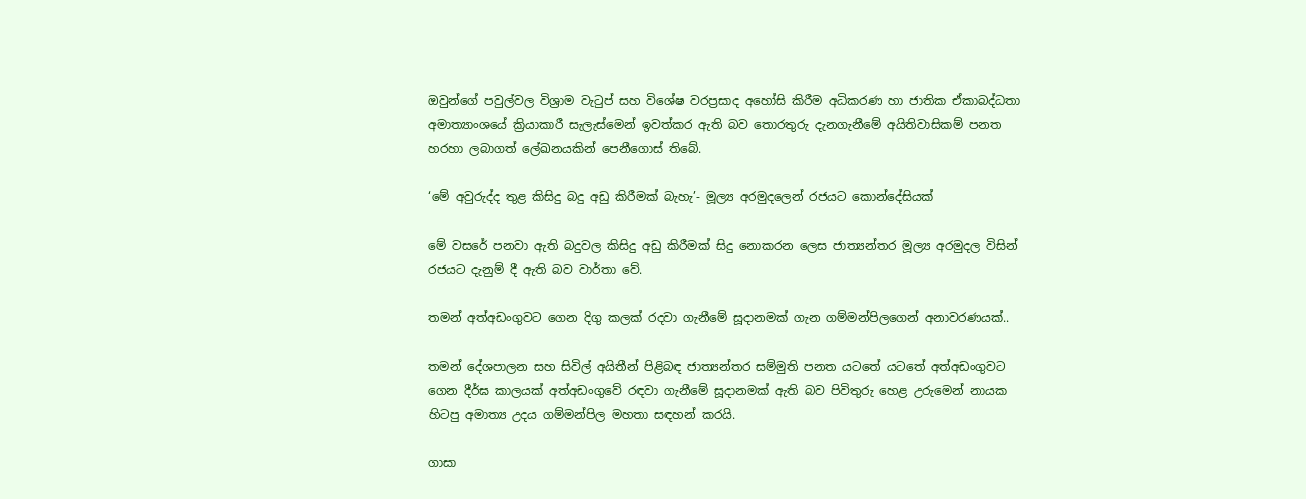ඔවුන්ගේ පවුල්වල විශ්‍රාම වැටුප් සහ විශේෂ වරප්‍රසාද අහෝසි කිරීම අධිකරණ හා ජාතික ඒකාබද්ධතා අමාත්‍යාංශයේ ක්‍රියාකාරී සැලැස්මෙන් ඉවත්කර ඇති බව තොරතුරු දැනගැනීමේ අයිතිවාසිකම් පනත හරහා ලබාගත් ලේඛනයකින් පෙනීගොස් තිබේ.

‘මේ අවුරුද්ද තුළ කිසිදු බදු අඩු කිරීමක් බැහැ’- මූල්‍ය අරමුදලෙන් රජයට කොන්දේසියක්

මේ වසරේ පනවා ඇති බදුවල කිසිදු අඩු කිරීමක් සිදු නොකරන ලෙස ජාත්‍යන්තර මූල්‍ය අරමුදල විසින් රජයට දැනුම් දී ඇති බව වාර්තා වේ.

තමන් අත්අඩංගුවට ගෙන දිගු කලක් රදවා ගැනීමේ සූදානමක් ගැන ගම්මන්පිලගෙන් අනාවරණයක්..

තමන් දේශපාලන සහ සිවිල් අයිතීන් පිළිබඳ ජාත්‍යන්තර සම්මුති පනත යටතේ යටතේ අත්අඩංගුවට ගෙන දීර්ඝ කාලයක් අත්අඩංගුවේ රඳවා ගැනීමේ සූදානමක් ඇති බව පිවිතුරු හෙළ උරුමෙන් නායක හිටපු අමාත්‍ය උදය ගම්මන්පිල මහතා සඳහන් කරයි.

ගාසා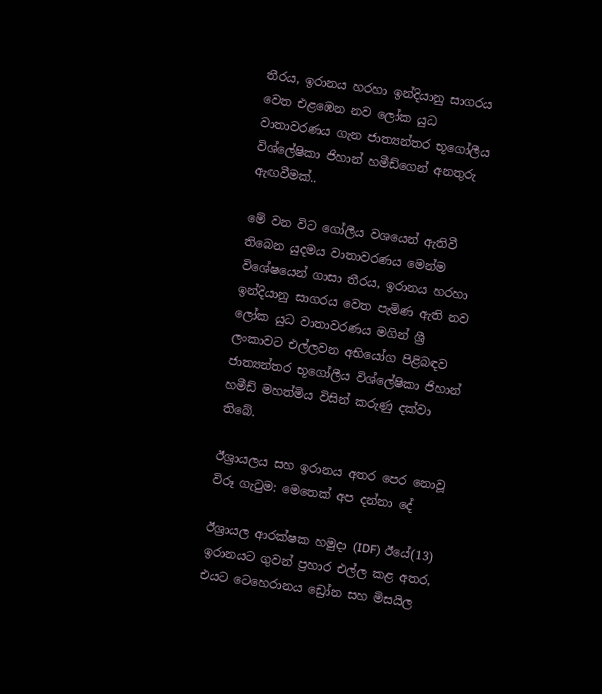තීරය, ඉරානය හරහා ඉන්දියානු සාගරය වෙත එළඹෙන නව ලෝක යුධ වාතාවරණය ගැන ජාත්‍යන්තර භූගෝලීය විශ්ලේෂිකා ජිහාන් හමීඩ්ගෙන් අනතුරු ඇඟවීමක්..

මේ වන විට ගෝලීය වශයෙන් ඇතිවී තිබෙන යුදමය වාතාවරණය මෙන්ම විශේෂයෙන් ගාසා තීරය, ඉරානය හරහා ඉන්දියානු සාගරය වෙත පැමිණ ඇති නව ලෝක යුධ වාතාවරණය මගින් ශ්‍රී ලංකාවට එල්ලවන අභියෝග පිළිබඳව ජාත්‍යන්තර භූගෝලීය විශ්ලේෂිකා ජිහාන් හමීඩ් මහත්මිය විසින් කරුණු දක්වා තිබේ.

ඊශ්‍රායලය සහ ඉරානය අතර පෙර නොවූ විරූ ගැටුම: මෙතෙක් අප දන්නා දේ

ඊශ්‍රායල ආරක්ෂක හමුදා (IDF) ඊයේ(13) ඉරානයට ගුවන් ප්‍රහාර එල්ල කළ අතර, එයට ටෙහෙරානය ඩ්‍රෝන සහ මිසයිල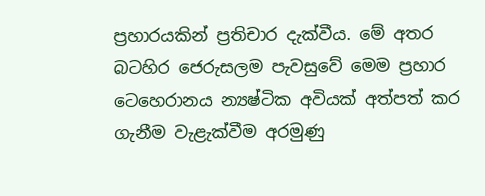ප්‍රහාරයකින් ප්‍රතිචාර දැක්වීය. මේ අතර බටහිර ජෙරුසලම පැවසුවේ මෙම ප්‍රහාර ටෙහෙරානය න්‍යෂ්ටික අවියක් අත්පත් කර ගැනීම වැළැක්වීම අරමුණු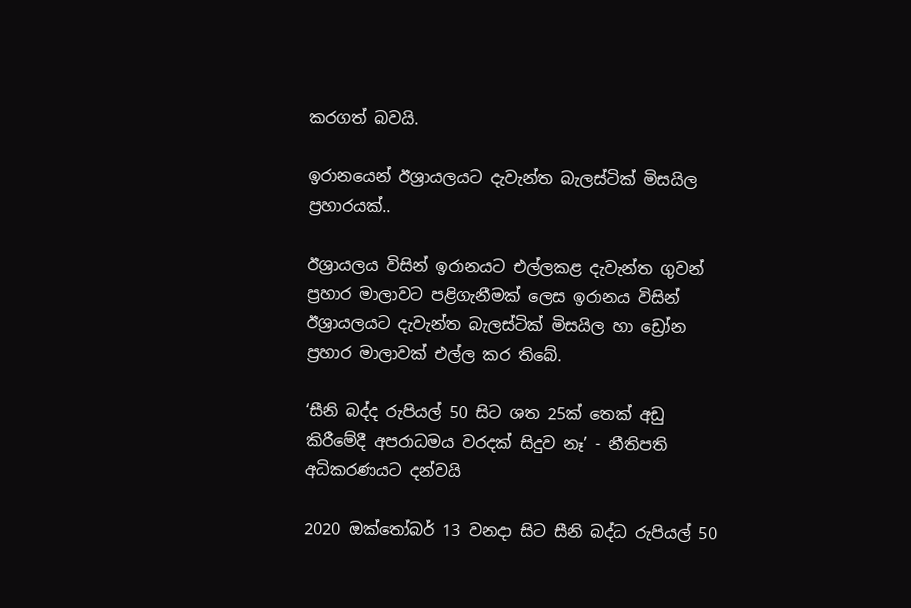කරගත් බවයි.

ඉරානයෙන් ඊශ්‍රායලයට දැවැන්ත බැලස්ටික් මිසයිල ප්‍රහාරයක්..

ඊශ්‍රායලය විසින් ඉරානයට එල්ලකළ දැවැන්ත ගුවන් ප්‍රහාර මාලාවට පළිගැනීමක් ලෙස ඉරානය විසින් ඊශ්‍රායලයට දැවැන්ත බැලස්ටික් මිසයිල හා ඩ්‍රෝන ප්‍රහාර මාලාවක් එල්ල කර තිබේ.

‘සීනි බද්ද රුපියල් 50 සිට ශත 25ක් තෙක් අඩු කිරීමේදී අපරාධමය වරදක් සිදුව නෑ’ - නීතිපති අධිකරණයට දන්වයි

2020 ඔක්තෝබර් 13 වනදා සිට සීනි බද්ධ රුපියල් 50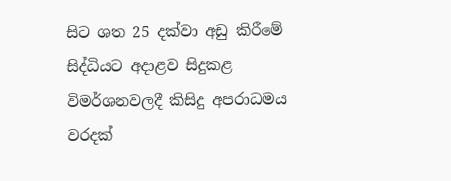සිට ශත 25 දක්වා අඩු කිරීමේ සිද්ධියට අදාළව සිදුකළ විමර්ශනවලදී කිසිදු අපරාධමය වරදක්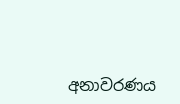අනාවරණය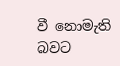වී නොමැති බවට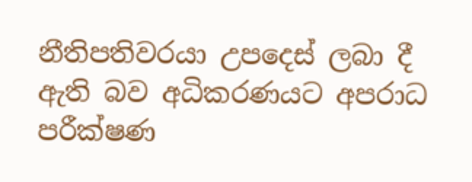නීතිපතිවරයා උපදෙස් ලබා දී ඇති බව අධිකරණයට අපරාධ පරීක්ෂණ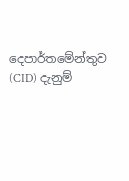දෙපාර්තමේන්තුව (CID) දැනුම්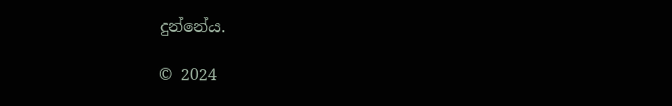දුන්නේය.

© 2024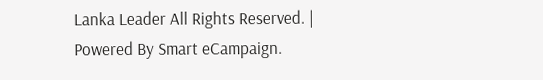Lanka Leader All Rights Reserved. |
Powered By Smart eCampaign.